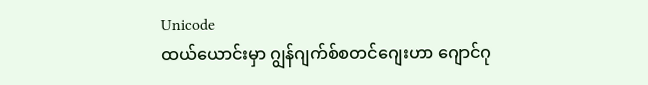Unicode
ထယ်ယောင်းမှာ ဂျွန်ဂျက်စ်စတင်ဂျေးဟာ ဂျောင်ဂု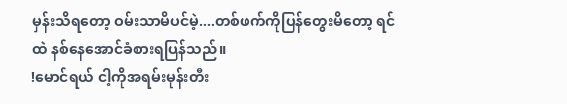မှန်းသိရတော့ ဝမ်းသာမိပင်မဲ့....တစ်ဖက်ကိုပြန်တွေးမိတော့ ရင်ထဲ နစ်နေအောင်ခံစားရပြန်သည်။
!မောင်ရယ် ငါ့ကိုအရမ်းမုန်းတီး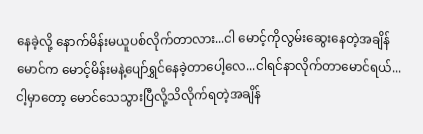နေခဲ့လို့ နောက်မိန်းမယူပစ်လိုက်တာလား...ငါ မောင့်ကိုလွမ်းဆွေးနေတဲ့အချိန် မောင်က မောင့်မိန်းမနဲ့ပျော်ရွှင်နေခဲ့တာပေါ့လေ...ငါရင်နာလိုက်တာမောင်ရယ်...ငါ့မှာတော့ မောင်သေသွားပြီလို့သိလိုက်ရတဲ့အချိန်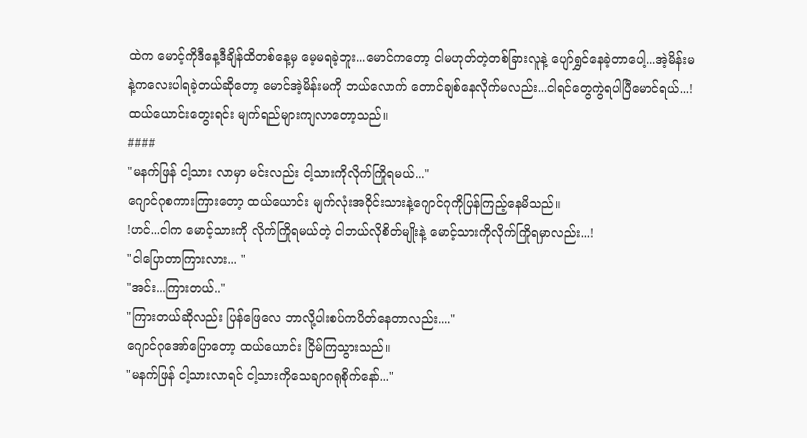ထဲက မောင့်ကိုဒီနေ့ဒီချိန်ထိတစ်နေ့မှ မေ့မရခဲ့ဘူး...မောင်ကတော့ ငါမဟုတ်တဲ့တစ်ခြားလူနဲ့ ပျော်ရွှင်နေခဲ့တာပေါ့...အဲ့မိန်းမနဲ့ကလေးပါရခဲ့တယ်ဆိုတော့ မောင်အဲ့မိန်းမကို ဘယ်လောက် တောင်ချစ်နေလိုက်မလည်း...ငါရင်တွေကွဲရပါပြီမောင်ရယ်...!
ထယ်ယောင်းတွေးရင်း မျက်ရည်များကျလာတော့သည်။
####
"မနက်ဖြန် ငါ့သား လာမှာ မင်းလည်း ငါ့သားကိုလိုက်ကြိုရမယ်..."
ဂျောင်ဂုစကားကြားတော့ ထယ်ယောင်း မျက်လုံးအဝိုင်းသားနဲ့ဂျောင်ဂုကိုပြန်ကြည့်နေမိသည်။
!ဟင်...ငါက မောင့်သားကို လိုက်ကြိုရမယ်တဲ့ ငါဘယ်လိုစိတ်မျိုးနဲ့ မောင့်သားကိုလိုက်ကြိုရမှာလည်း...!
"ငါပြောတာကြားလား... "
"အင်း...ကြားတယ်.."
"ကြားတယ်ဆိုလည်း ပြန်ဖြေလေ ဘာလို့ပါးစပ်ကပိတ်နေတာလည်း...."
ဂျောင်ဂုအော်ပြောတော့ ထယ်ယောင်း ငြိမ်ကြသွားသည်။
"မနက်ဖြန် ငါ့သားလာရင် ငါ့သားကိုသေချာဂရုစိုက်နော်..."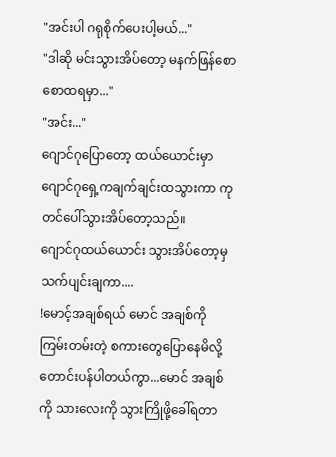"အင်းပါ ဂရုစိုက်ပေးပါ့မယ်..."
"ဒါဆို မင်းသွားအိပ်တော့ မနက်ဖြန်စောစောထရမှာ..."
"အင်း..."
ဂျောင်ဂုပြောတော့ ထယ်ယောင်းမှာ ဂျောင်ဂုရှေ့ကချက်ချင်းထသွားကာ ကုတင်ပေါ်သွားအိပ်တော့သည်။
ဂျောင်ဂုထယ်ယောင်း သွားအိပ်တော့မှ သက်ပျင်းချကာ....
!မောင့်အချစ်ရယ် မောင် အချစ်ကို ကြမ်းတမ်းတဲ့ စကားတွေပြောနေမိလို့ တောင်းပန်ပါတယ်ကွာ...မောင် အချစ်ကို သားလေးကို သွားကြိုဖို့ခေါ်ရတာ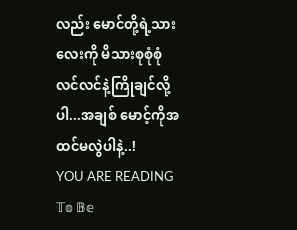လည်း မောင်တို့ရဲ့သားလေးကို မိသားစုစုံစုံလင်လင်နဲ့ကြိုချင်လို့ပါ...အချစ် မောင့်ကိုအထင်မလွဲပါနဲ့..!
YOU ARE READING
𝕋𝕠 𝔹𝕖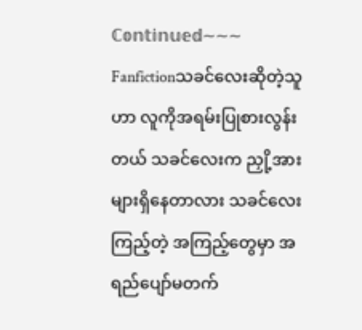ℂ𝕠𝕟𝕥𝕚𝕟𝕦𝕖𝕕~~~
Fanfictionသခင်လေးဆိုတဲ့သူဟာ လူကိုအရမ်းပြုစားလွန်းတယ် သခင်လေးက ညှို့အားများရှိနေတာလား သခင်လေး ကြည့်တဲ့ အကြည့်တွေမှာ အရည်ပျော်မတက်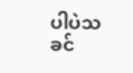ပါပဲသခင်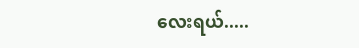လေးရယ်.....